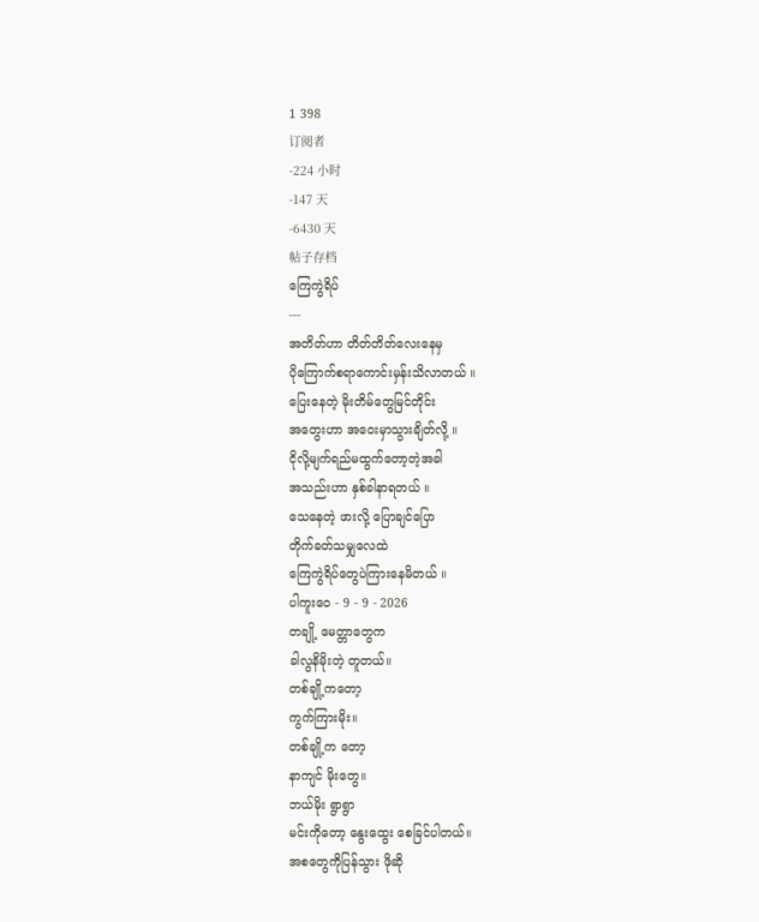1 398
订阅者
-224 小时
-147 天
-6430 天
帖子存档
ကြေကွဲရိပ်
---
အတိတ်ဟာ တိတ်တိတ်လေးနေမှ
ပိုကြောက်စရာကောင်းမှန်းသိလာတယ် ။
ပြေးနေတဲ့ မိုးတိမ်တွေမြင်တိုင်း
အတွေးဟာ အဝေးမှာသွားချိတ်လို့ ။
ငိုလို့မျက်ရည်မထွက်တော့တဲ့အခါ
အသည်းဟာ နှစ်ခါနာရတယ် ။
သေနေတဲ့ ဖားလို့ ပြောချင်ပြော
တိုက်ခတ်သမျှလေထဲ
ကြေကွဲရိပ်တွေပဲကြားနေမိတယ် ။
ပါကူးဝေ - 9 - 9 - 2026
တချို့ မေတ္တာတွေက
ခါလွနိမိုးတဲ့ တူတယ်။
တစ်ချို့ကတော့
ကွက်ကြားမိုး။
တစ်ချို့က တော့
နာကျင် မိုးတွေ။
ဘယ်မိုး ရွာရွာ
မင်းကိုတော့ နွေးထွေး စေခြင်ပါတယ်။
အစတွေကိုပြန်သွား ဖိုဆို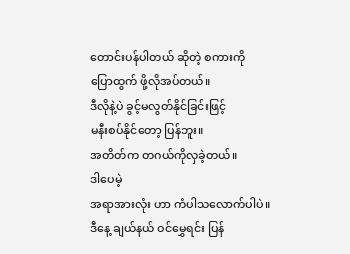တောင်းပန်ပါတယ် ဆိုတဲ့ စကားကို
ပြောထွက် ဖို့လိုအပ်တယ်။
ဒီလိုနဲ့ပဲ ခွင့်မလွတ်နိုင်ခြင်းဖြင့်
မနီးစပ်နိုင်တော့ ပြန်ဘူး။
အတိတ်က တဂယ်ကိုလှခဲ့တယ်။
ဒါပေမဲ့
အရာအားလုံး ဟာ ကံပါသလောက်ပါပဲ။
ဒီနေ့ ချယ်နယ် ဝင်မွှေရင်း ပြန်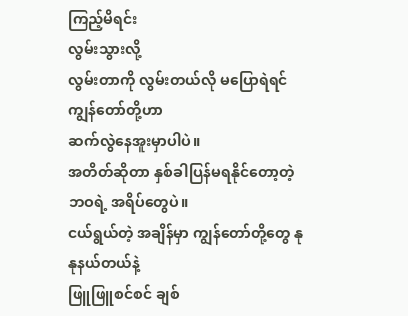ကြည့်မိရင်း
လွမ်းသွားလို့
လွမ်းတာကို လွမ်းတယ်လို မပြောရဲရင်
ကျွန်တော်တို့ဟာ
ဆက်လွဲနေအူးမှာပါပဲ။
အတိတ်ဆိုတာ နှစ်ခါပြန်မရနိုင်တော့တဲ့
ဘဝရဲ့ အရိပ်တွေပဲ။
ငယ်ရွယ်တဲ့ အချိန်မှာ ကျွန်တော်တို့တွေ နုနုနယ်တယ်နဲ့
ဖြူဖြူစင်စင် ချစ်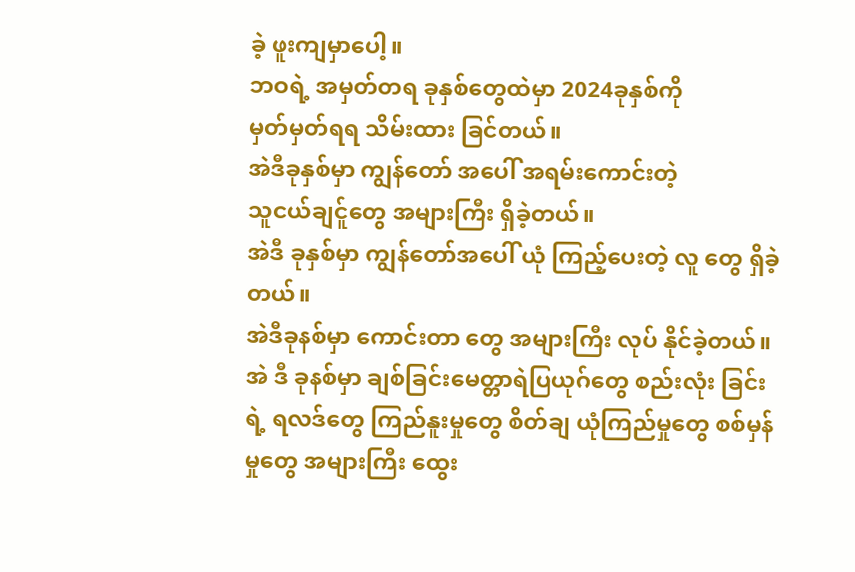ခဲ့ ဖူးကျမှာပေါ့။
ဘဝရဲ့ အမှတ်တရ ခုနှစ်တွေထဲမှာ 2024ခုနှစ်ကို
မှတ်မှတ်ရရ သိမ်းထား ခြင်တယ်။
အဲဒီခုနှစ်မှာ ကျွန်တော် အပေါ် အရမ်းကောင်းတဲ့
သူငယ်ချင်ူတွေ အများကြီး ရှိခဲ့တယ်။
အဲဒီ ခုနှစ်မှာ ကျွန်တော်အပေါ် ယုံ ကြည့်ပေးတဲ့ လူ တွေ ရှိခဲ့တယ်။
အဲဒီခုနစ်မှာ ကောင်းတာ တွေ အများကြီး လုပ် နိုင်ခဲ့တယ်။
အဲ ဒီ ခုနစ်မှာ ချစ်ခြင်းမေတ္တာရဲပြယုဂ်တွေ စည်းလုံး ခြင်းရဲ့ ရလဒ်တွေ ကြည်နူးမှုတွေ စိတ်ချ ယုံကြည်မှုတွေ စစ်မှန်မှုတွေ အများကြီး ထွေး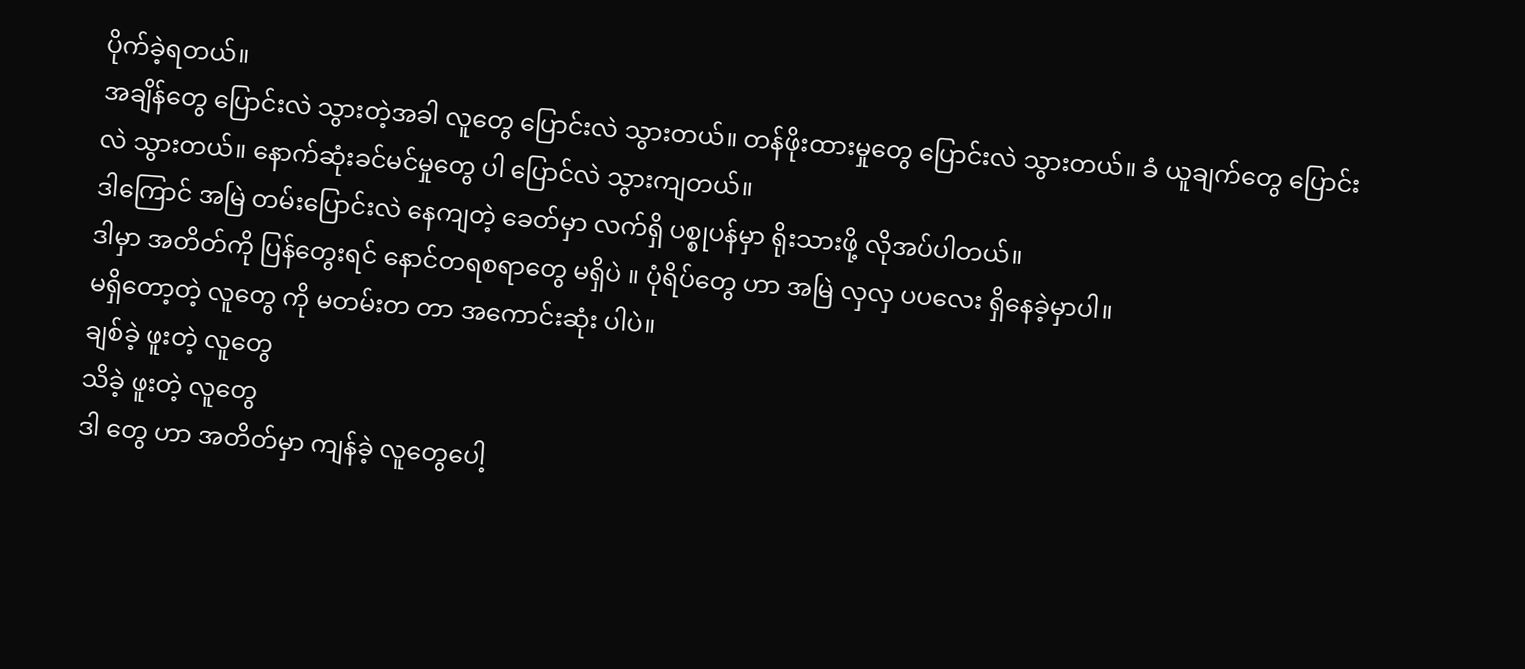ပိုက်ခဲ့ရတယ်။
အချိန်တွေ ပြောင်းလဲ သွားတဲ့အခါ လူတွေ ပြောင်းလဲ သွားတယ်။ တန်ဖိုးထားမှုတွေ ပြောင်းလဲ သွားတယ်။ ခံ ယူချက်တွေ ပြောင်းလဲ သွားတယ်။ နောက်ဆုံးခင်မင်မှုတွေ ပါ ပြောင်လဲ သွားကျတယ်။
ဒါကြောင် အမြဲ တမ်းပြောင်းလဲ နေကျတဲ့ ခေတ်မှာ လက်ရှိ ပစ္စုပန်မှာ ရိုးသားဖို့ လိုအပ်ပါတယ်။
ဒါမှာ အတိတ်ကို ပြန်တွေးရင် နောင်တရစရာတွေ မရှိပဲ ။ ပုံရိပ်တွေ ဟာ အမြဲ လှလှ ပပလေး ရှိနေခဲ့မှာပါ။
မရှိတော့တဲ့ လူတွေ ကို မတမ်းတ တာ အကောင်းဆုံး ပါပဲ။
ချစ်ခဲ့ ဖူးတဲ့ လူတွေ
သိခဲ့ ဖူးတဲ့ လူတွေ
ဒါ တွေ ဟာ အတိတ်မှာ ကျန်ခဲ့ လူတွေပေါ့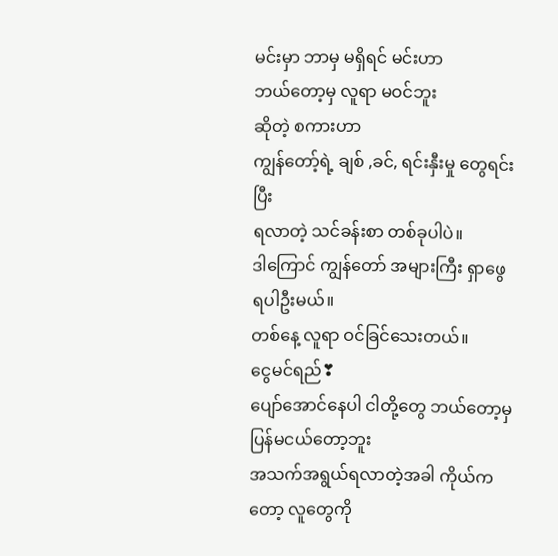မင်းမှာ ဘာမှ မရှိရင် မင်းဟာ
ဘယ်တော့မှ လူရာ မဝင်ဘူး
ဆိုတဲ့ စကားဟာ
ကျွန်တော့်ရဲ့ ချစ် ,ခင်, ရင်းနှီးမှု တွေရင်းပြီး
ရလာတဲ့ သင်ခန်းစာ တစ်ခုပါပဲ။
ဒါကြောင် ကျွန်တော် အများကြီး ရှာဖွေ ရပါဦးမယ်။
တစ်နေ့ လူရာ ဝင်ခြင်သေးတယ်။
ငွေမင်ရည်❣
ပျော်အောင်နေပါ ငါတို့တွေ ဘယ်တော့မှ ပြန်မငယ်တော့ဘူး
အသက်အရွယ်ရလာတဲ့အခါ ကိုယ်ကတော့ လူတွေကို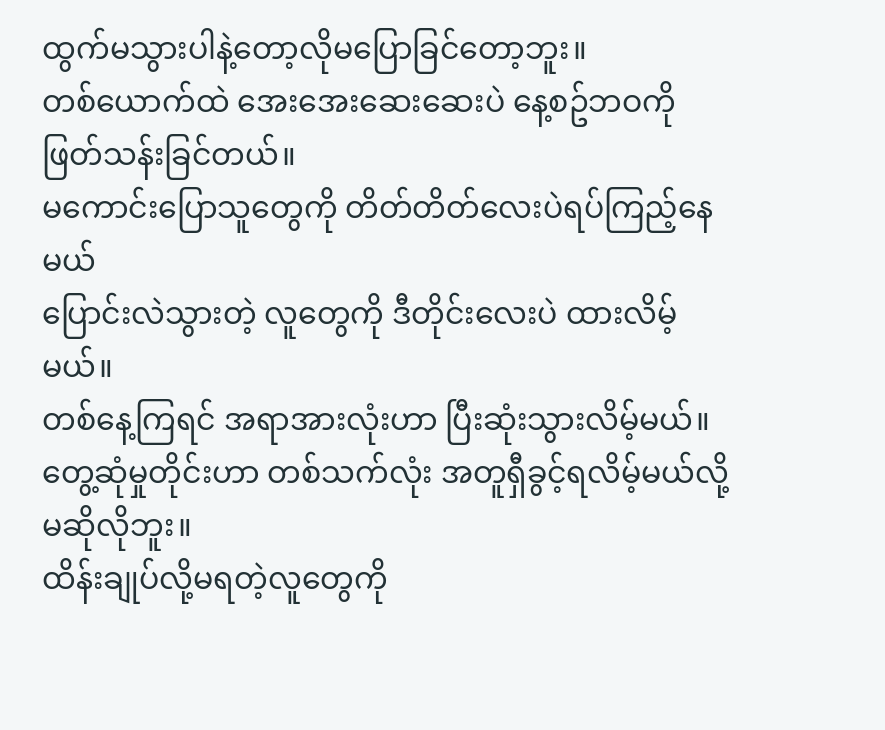ထွက်မသွားပါနဲ့တော့လိုမပြောခြင်တော့ဘူး။
တစ်ယောက်ထဲ အေးအေးဆေးဆေးပဲ နေ့စဥ်ဘဝကို ဖြတ်သန်းခြင်တယ်။
မကောင်းပြောသူတွေကို တိတ်တိတ်လေးပဲရပ်ကြည့်နေမယ်
ပြောင်းလဲသွားတဲ့ လူတွေကို ဒီတိုင်းလေးပဲ ထားလိမ့်မယ်။
တစ်နေ့ကြရင် အရာအားလုံးဟာ ပြီးဆုံးသွားလိမ့်မယ်။
တွေ့ဆုံမှုတိုင်းဟာ တစ်သက်လုံး အတူရှီခွင့်ရလိမ့်မယ်လို့ မဆိုလိုဘူး။
ထိန်းချုပ်လို့မရတဲ့လူတွေကို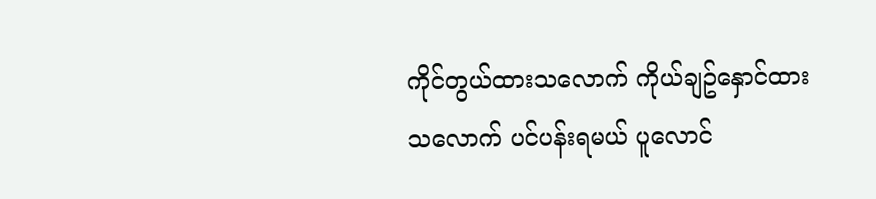ကိုင်တွယ်ထားသလောက် ကိုယ်ချဥ်နှောင်ထားသလောက် ပင်ပန်းရမယ် ပူလောင်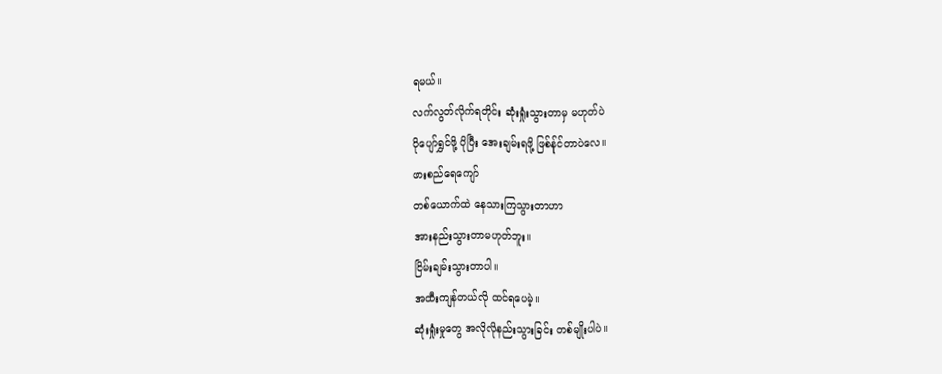ရမယ်။
လက်လွတ်လိုက်ရတိုင်း ဆုံးရှုံးသွားတာမှ မဟုတ်ပဲ
ပိုပျော်ရွှင်ဖို့ ပိုပြီး အေးချမ်းရဖို့ ဖြစ်န်ုင်တာပဲလေ။
ဖားစည်ရေကျော်
တစ်ယောက်ထဲ နေသားကြသွားတာဟာ
အားနည်းသွားတာမဟုတ်ဘူး။
ငြိမ်းချမ်းသွားတာပါ။
အထီးကျန်တယ်လို ထင်ရပေမဲ့။
ဆုံးရှုံးမှုတွေ အလိုလိုနည်းသွားခြင်း တစ်မျိုးပါပဲ။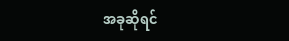အခုဆိုရင်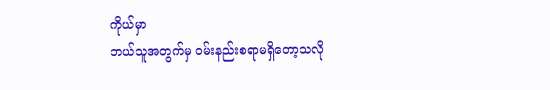ကိုယ်မှာ
ဘယ်သူအတွက်မှ ဝမ်းနည်းစရာမရှိတော့သလို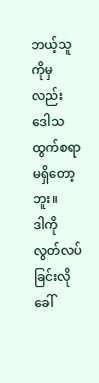ဘယ့်သူကိုမှ လည်း ဒေါသထွက်စရာမရှိတော့ဘူး။
ဒါကို
လွတ်လပ်ခြင်းလိုခေါ်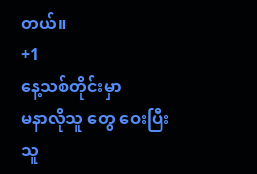တယ်။
+1
နေ့သစ်တိုင်းမှာ
မနာလိုသူ တွေ ဝေးပြီး
သူ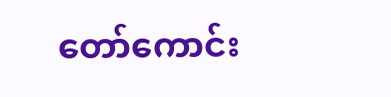တော်ကောင်း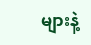များနဲ့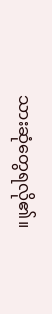သားဆုံတွေရလို၏။